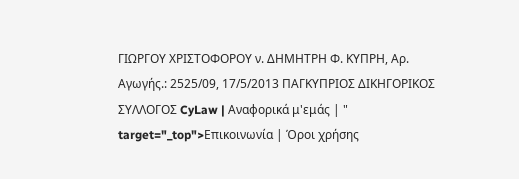ΓΙΩΡΓΟΥ ΧΡΙΣΤΟΦΟΡΟΥ ν. ΔΗΜΗΤΡΗ Φ. ΚΥΠΡΗ, Αρ. Αγωγής.: 2525/09, 17/5/2013 ΠΑΓΚΥΠΡΙΟΣ ΔΙΚΗΓΟΡΙΚΟΣ ΣΥΛΛΟΓΟΣ CyLaw | Αναφορικά μ'εμάς | " target="_top">Επικοινωνία | Όροι χρήσης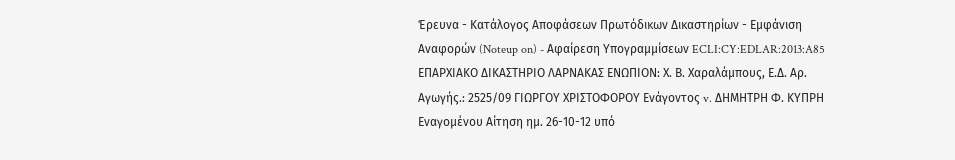Έρευνα - Κατάλογος Αποφάσεων Πρωτόδικων Δικαστηρίων - Εμφάνιση Αναφορών (Noteup on) - Αφαίρεση Υπογραμμίσεων ECLI:CY:EDLAR:2013:A85 ΕΠΑΡΧΙΑΚΟ ΔΙΚΑΣΤΗΡΙΟ ΛΑΡΝΑΚΑΣ ΕΝΩΠΙΟΝ: Χ. Β. Χαραλάμπους, Ε.Δ. Αρ. Αγωγής.: 2525/09 ΓΙΩΡΓΟΥ ΧΡΙΣΤΟΦΟΡΟΥ Ενάγοντος v. ΔΗΜΗΤΡΗ Φ. ΚΥΠΡΗ Εναγομένου Αίτηση ημ. 26-10-12 υπό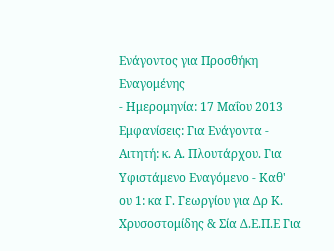Ενάγοντος για Προσθήκη Εναγομένης
- Ημερομηνία: 17 Μαΐου 2013 Εμφανίσεις: Για Ενάγοντα - Αιτητή: κ. Α. Πλουτάρχου. Για Υφιστάμενο Εναγόμενο - Καθ' ου 1: κα Γ. Γεωργίου για Δρ Κ. Χρυσοστομίδης & Σία Δ.Ε.Π.Ε Για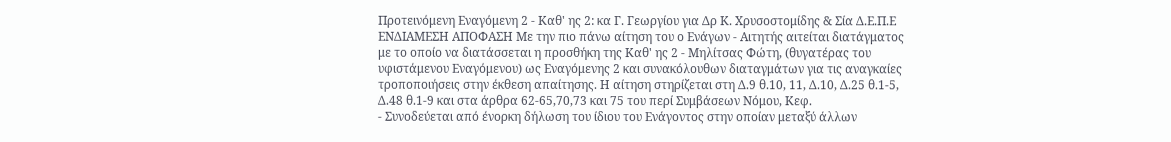Προτεινόμενη Εναγόμενη 2 - Καθ' ης 2: κα Γ. Γεωργίου για Δρ Κ. Χρυσοστομίδης & Σία Δ.Ε.Π.Ε ΕΝΔΙΑΜΕΣΗ ΑΠΟΦΑΣΗ Με την πιο πάνω αίτηση του ο Ενάγων - Αιτητής αιτείται διατάγματος με το οποίο να διατάσσεται η προσθήκη της Καθ' ης 2 - Μηλίτσας Φώτη, (θυγατέρας του υφιστάμενου Εναγόμενου) ως Εναγόμενης 2 και συνακόλουθων διαταγμάτων για τις αναγκαίες τροποποιήσεις στην έκθεση απαίτησης. Η αίτηση στηρίζεται στη Δ.9 θ.10, 11, Δ.10, Δ.25 θ.1-5, Δ.48 θ.1-9 και στα άρθρα 62-65,70,73 και 75 του περί Συμβάσεων Νόμου, Κεφ.
- Συνοδεύεται από ένορκη δήλωση του ίδιου του Ενάγοντος στην οποίαν μεταξύ άλλων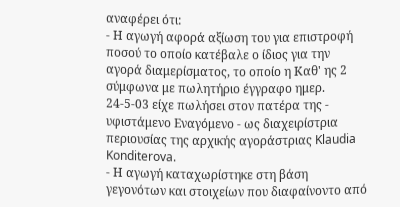αναφέρει ότι:
- Η αγωγή αφορά αξίωση του για επιστροφή ποσού το οποίο κατέβαλε ο ίδιος για την αγορά διαμερίσματος, το οποίο η Καθ' ης 2 σύμφωνα με πωλητήριο έγγραφο ημερ. 24-5-03 είχε πωλήσει στον πατέρα της - υφιστάμενο Εναγόμενο - ως διαχειρίστρια περιουσίας της αρχικής αγοράστριας Klaudia Konditerova.
- Η αγωγή καταχωρίστηκε στη βάση γεγονότων και στοιχείων που διαφαίνοντο από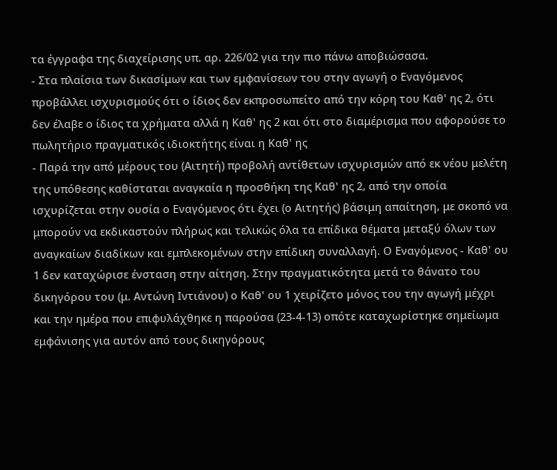τα έγγραφα της διαχείρισης υπ. αρ. 226/02 για την πιο πάνω αποβιώσασα.
- Στα πλαίσια των δικασίμων και των εμφανίσεων του στην αγωγή ο Εναγόμενος προβάλλει ισχυρισμούς ότι ο ίδιος δεν εκπροσωπείτο από την κόρη του Καθ' ης 2, ότι δεν έλαβε ο ίδιος τα χρήματα αλλά η Καθ' ης 2 και ότι στο διαμέρισμα που αφορούσε το πωλητήριο πραγματικός ιδιοκτήτης είναι η Καθ' ης
- Παρά την από μέρους του (Αιτητή) προβολή αντίθετων ισχυρισμών από εκ νέου μελέτη της υπόθεσης καθίσταται αναγκαία η προσθήκη της Καθ' ης 2, από την οποία ισχυρίζεται στην ουσία ο Εναγόμενος ότι έχει (ο Αιτητής) βάσιμη απαίτηση, με σκοπό να μπορούν να εκδικαστούν πλήρως και τελικώς όλα τα επίδικα θέματα μεταξύ όλων των αναγκαίων διαδίκων και εμπλεκομένων στην επίδικη συναλλαγή. Ο Εναγόμενος - Καθ' ου 1 δεν καταχώρισε ένσταση στην αίτηση. Στην πραγματικότητα μετά το θάνατο του δικηγόρου του (μ. Αντώνη Ιντιάνου) ο Καθ' ου 1 χειρίζετο μόνος του την αγωγή μέχρι και την ημέρα που επιφυλάχθηκε η παρούσα (23-4-13) οπότε καταχωρίστηκε σημείωμα εμφάνισης για αυτόν από τους δικηγόρους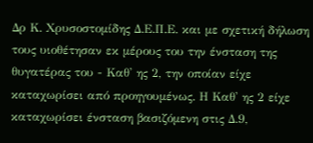Δρ Κ. Χρυσοστομίδης Δ.Ε.Π.Ε. και με σχετική δήλωση τους υιοθέτησαν εκ μέρους του την ένσταση της θυγατέρας του - Καθ' ης 2, την οποίαν είχε καταχωρίσει από προηγουμένως. Η Καθ' ης 2 είχε καταχωρίσει ένσταση βασιζόμενη στις Δ.9,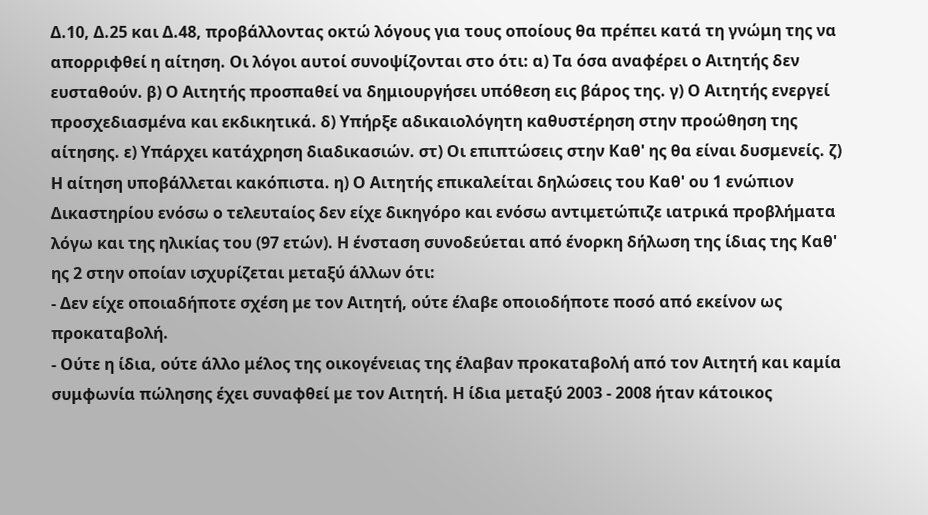Δ.10, Δ.25 και Δ.48, προβάλλοντας οκτώ λόγους για τους οποίους θα πρέπει κατά τη γνώμη της να απορριφθεί η αίτηση. Οι λόγοι αυτοί συνοψίζονται στο ότι: α) Τα όσα αναφέρει ο Αιτητής δεν ευσταθούν. β) Ο Αιτητής προσπαθεί να δημιουργήσει υπόθεση εις βάρος της. γ) Ο Αιτητής ενεργεί προσχεδιασμένα και εκδικητικά. δ) Υπήρξε αδικαιολόγητη καθυστέρηση στην προώθηση της αίτησης. ε) Υπάρχει κατάχρηση διαδικασιών. στ) Οι επιπτώσεις στην Καθ' ης θα είναι δυσμενείς. ζ) Η αίτηση υποβάλλεται κακόπιστα. η) Ο Αιτητής επικαλείται δηλώσεις του Καθ' ου 1 ενώπιον Δικαστηρίου ενόσω ο τελευταίος δεν είχε δικηγόρο και ενόσω αντιμετώπιζε ιατρικά προβλήματα λόγω και της ηλικίας του (97 ετών). Η ένσταση συνοδεύεται από ένορκη δήλωση της ίδιας της Καθ' ης 2 στην οποίαν ισχυρίζεται μεταξύ άλλων ότι:
- Δεν είχε οποιαδήποτε σχέση με τον Αιτητή, ούτε έλαβε οποιοδήποτε ποσό από εκείνον ως προκαταβολή.
- Ούτε η ίδια, ούτε άλλο μέλος της οικογένειας της έλαβαν προκαταβολή από τον Αιτητή και καμία συμφωνία πώλησης έχει συναφθεί με τον Αιτητή. Η ίδια μεταξύ 2003 - 2008 ήταν κάτοικος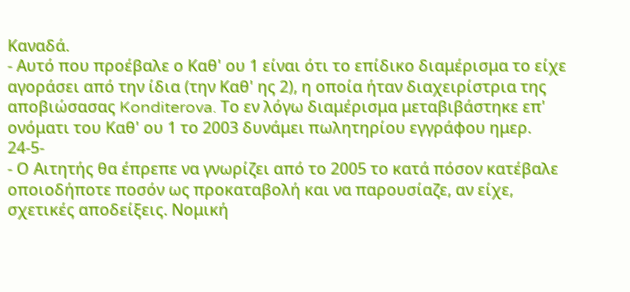Καναδά.
- Αυτό που προέβαλε ο Καθ' ου 1 είναι ότι το επίδικο διαμέρισμα το είχε αγοράσει από την ίδια (την Καθ' ης 2), η οποία ήταν διαχειρίστρια της αποβιώσασας Konditerova. Το εν λόγω διαμέρισμα μεταβιβάστηκε επ' ονόματι του Καθ' ου 1 το 2003 δυνάμει πωλητηρίου εγγράφου ημερ. 24-5-
- Ο Αιτητής θα έπρεπε να γνωρίζει από το 2005 το κατά πόσον κατέβαλε οποιοδήποτε ποσόν ως προκαταβολή και να παρουσίαζε, αν είχε, σχετικές αποδείξεις. Νομική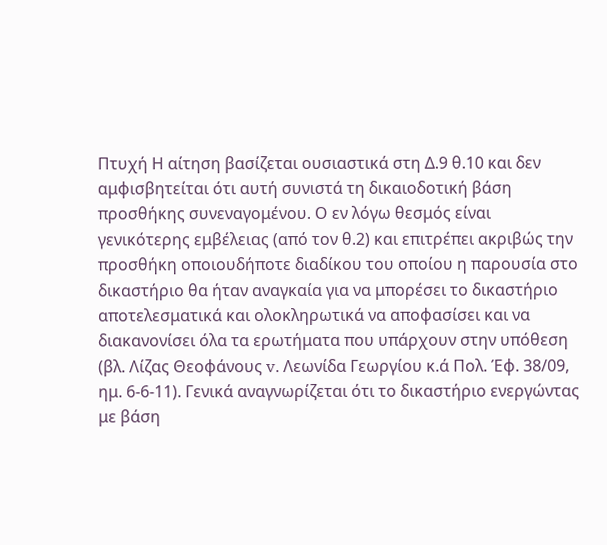Πτυχή Η αίτηση βασίζεται ουσιαστικά στη Δ.9 θ.10 και δεν αμφισβητείται ότι αυτή συνιστά τη δικαιοδοτική βάση προσθήκης συνεναγομένου. Ο εν λόγω θεσμός είναι γενικότερης εμβέλειας (από τον θ.2) και επιτρέπει ακριβώς την προσθήκη οποιουδήποτε διαδίκου του οποίου η παρουσία στο δικαστήριο θα ήταν αναγκαία για να μπορέσει το δικαστήριο αποτελεσματικά και ολοκληρωτικά να αποφασίσει και να διακανονίσει όλα τα ερωτήματα που υπάρχουν στην υπόθεση (βλ. Λίζας Θεοφάνους v. Λεωνίδα Γεωργίου κ.ά Πολ. Έφ. 38/09, ημ. 6-6-11). Γενικά αναγνωρίζεται ότι το δικαστήριο ενεργώντας με βάση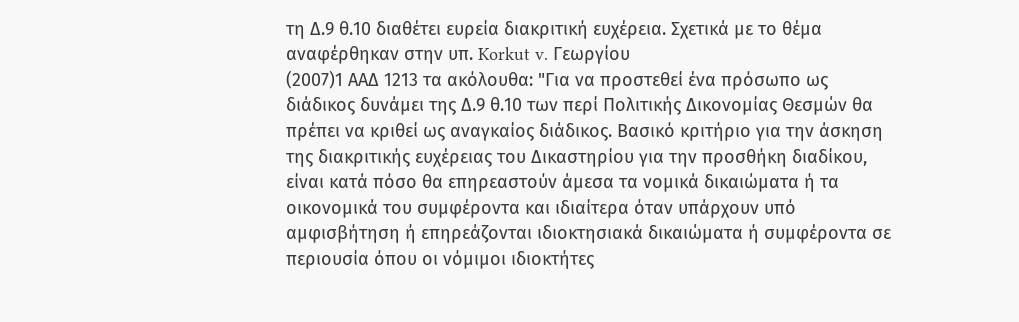τη Δ.9 θ.10 διαθέτει ευρεία διακριτική ευχέρεια. Σχετικά με το θέμα αναφέρθηκαν στην υπ. Korkut v. Γεωργίου
(2007)1 ΑΑΔ 1213 τα ακόλουθα: "Για να προστεθεί ένα πρόσωπο ως διάδικος δυνάμει της Δ.9 θ.10 των περί Πολιτικής Δικονομίας Θεσμών θα πρέπει να κριθεί ως αναγκαίος διάδικος. Βασικό κριτήριο για την άσκηση της διακριτικής ευχέρειας του Δικαστηρίου για την προσθήκη διαδίκου, είναι κατά πόσο θα επηρεαστούν άμεσα τα νομικά δικαιώματα ή τα οικονομικά του συμφέροντα και ιδιαίτερα όταν υπάρχουν υπό αμφισβήτηση ή επηρεάζονται ιδιοκτησιακά δικαιώματα ή συμφέροντα σε περιουσία όπου οι νόμιμοι ιδιοκτήτες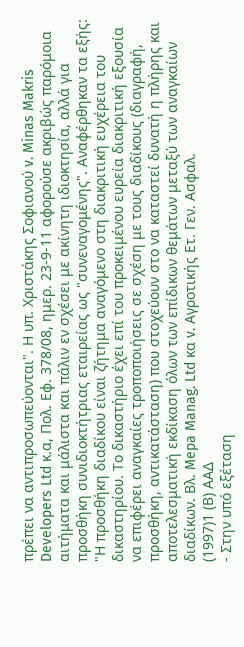πρέπει να αντιπροσωπεύονται". Η υπ. Χριστάκης Σοφιανού v. Minas Makris Developers Ltd κ.α, Πολ. Εφ. 378/08, ημερ. 23-9-11 αφορούσε ακριβώς παρόμοια αιτήματα και μάλιστα και πάλιν εν σχέσει με ακίνητη ιδιοκτησία, αλλά για προσθήκη συνιδιοκτήτριας εταιρείας ως "συνεναγομένης". Αναφέρθηκαν τα εξής: "Η προσθήκη διαδίκου είναι ζήτημα αναγόμενο στη διακριτική ευχέρεια του δικαστηρίου. Το δικαστήριο έχει επί του προκειμένου ευρεία διακριτική εξουσία να επιφέρει αναγκαίες τροποποιήσεις σε σχέση με τους διαδίκους (διαγραφή, προσθήκη, αντικατάσταση) που στοχεύουν στο να καταστεί δυνατή η πλήρης και αποτελεσματική εκδίκαση όλων των επίδικων θεμάτων μεταξύ των αναγκαίων διαδίκων. Βλ. Mepa Manag. Ltd κα v. Αγροτικής Ετ. Γεν. Ασφαλ.
(1997)1 (Β) ΑΑΔ
- Στην υπό εξέταση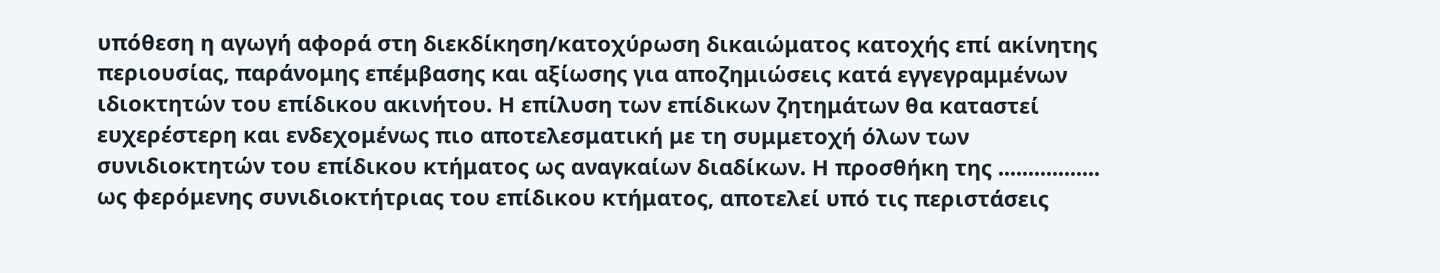υπόθεση η αγωγή αφορά στη διεκδίκηση/κατοχύρωση δικαιώματος κατοχής επί ακίνητης περιουσίας, παράνομης επέμβασης και αξίωσης για αποζημιώσεις κατά εγγεγραμμένων ιδιοκτητών του επίδικου ακινήτου. Η επίλυση των επίδικων ζητημάτων θα καταστεί ευχερέστερη και ενδεχομένως πιο αποτελεσματική με τη συμμετοχή όλων των συνιδιοκτητών του επίδικου κτήματος ως αναγκαίων διαδίκων. Η προσθήκη της ................. ως φερόμενης συνιδιοκτήτριας του επίδικου κτήματος, αποτελεί υπό τις περιστάσεις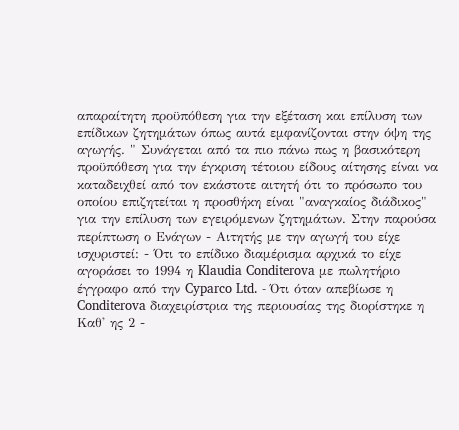απαραίτητη προϋπόθεση για την εξέταση και επίλυση των επίδικων ζητημάτων όπως αυτά εμφανίζονται στην όψη της αγωγής. " Συνάγεται από τα πιο πάνω πως η βασικότερη προϋπόθεση για την έγκριση τέτοιου είδους αίτησης είναι να καταδειχθεί από τον εκάστοτε αιτητή ότι το πρόσωπο του οποίου επιζητείται η προσθήκη είναι "αναγκαίος διάδικος" για την επίλυση των εγειρόμενων ζητημάτων. Στην παρούσα περίπτωση ο Ενάγων - Αιτητής με την αγωγή του είχε ισχυριστεί: - Ότι το επίδικο διαμέρισμα αρχικά το είχε αγοράσει το 1994 η Klaudia Conditerova με πωλητήριο έγγραφο από την Cyparco Ltd. - Ότι όταν απεβίωσε η Conditerova διαχειρίστρια της περιουσίας της διορίστηκε η Καθ' ης 2 -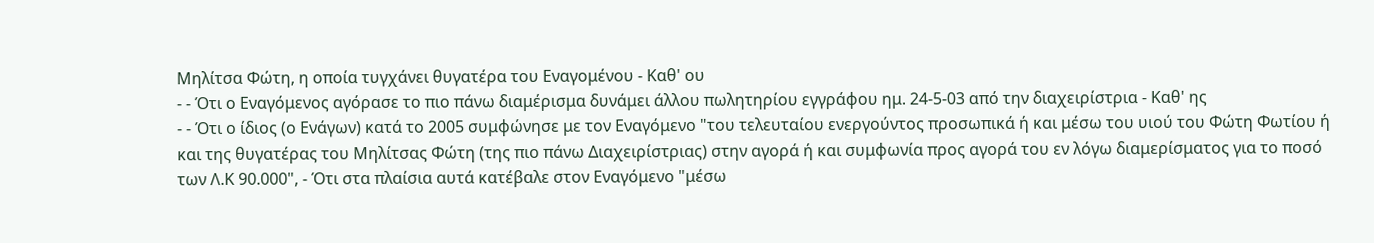Μηλίτσα Φώτη, η οποία τυγχάνει θυγατέρα του Εναγομένου - Καθ' ου
- - Ότι ο Εναγόμενος αγόρασε το πιο πάνω διαμέρισμα δυνάμει άλλου πωλητηρίου εγγράφου ημ. 24-5-03 από την διαχειρίστρια - Καθ' ης
- - Ότι ο ίδιος (ο Ενάγων) κατά το 2005 συμφώνησε με τον Εναγόμενο "του τελευταίου ενεργούντος προσωπικά ή και μέσω του υιού του Φώτη Φωτίου ή και της θυγατέρας του Μηλίτσας Φώτη (της πιο πάνω Διαχειρίστριας) στην αγορά ή και συμφωνία προς αγορά του εν λόγω διαμερίσματος για το ποσό των Λ.Κ 90.000", - Ότι στα πλαίσια αυτά κατέβαλε στον Εναγόμενο "μέσω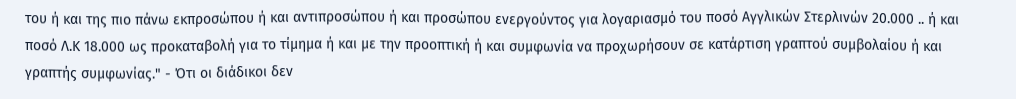του ή και της πιο πάνω εκπροσώπου ή και αντιπροσώπου ή και προσώπου ενεργούντος για λογαριασμό του ποσό Αγγλικών Στερλινών 20.000 .. ή και ποσό Λ.Κ 18.000 ως προκαταβολή για το τίμημα ή και με την προοπτική ή και συμφωνία να προχωρήσουν σε κατάρτιση γραπτού συμβολαίου ή και γραπτής συμφωνίας." - Ότι οι διάδικοι δεν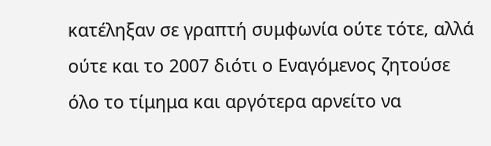κατέληξαν σε γραπτή συμφωνία ούτε τότε, αλλά ούτε και το 2007 διότι ο Εναγόμενος ζητούσε όλο το τίμημα και αργότερα αρνείτο να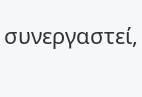συνεργαστεί,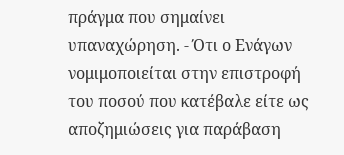πράγμα που σημαίνει υπαναχώρηση. - Ότι ο Ενάγων νομιμοποιείται στην επιστροφή του ποσού που κατέβαλε είτε ως αποζημιώσεις για παράβαση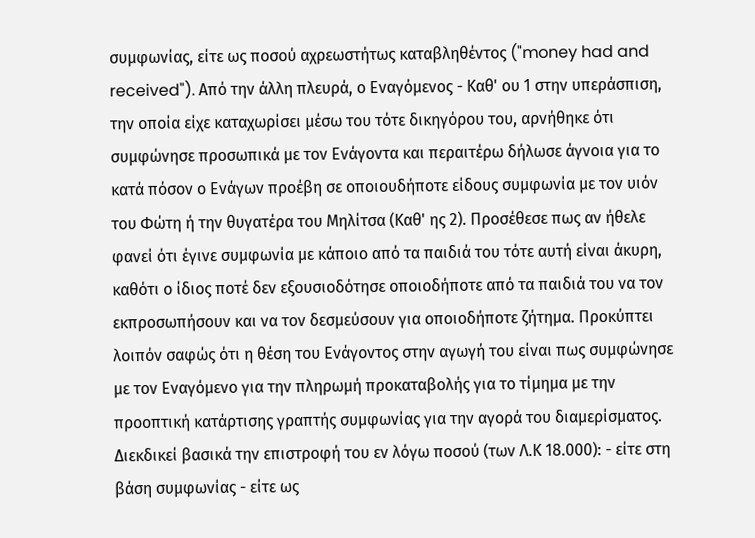συμφωνίας, είτε ως ποσού αχρεωστήτως καταβληθέντος ("money had and received"). Από την άλλη πλευρά, ο Εναγόμενος - Καθ' ου 1 στην υπεράσπιση, την οποία είχε καταχωρίσει μέσω του τότε δικηγόρου του, αρνήθηκε ότι συμφώνησε προσωπικά με τον Ενάγοντα και περαιτέρω δήλωσε άγνοια για το κατά πόσον ο Ενάγων προέβη σε οποιουδήποτε είδους συμφωνία με τον υιόν του Φώτη ή την θυγατέρα του Μηλίτσα (Καθ' ης 2). Προσέθεσε πως αν ήθελε φανεί ότι έγινε συμφωνία με κάποιο από τα παιδιά του τότε αυτή είναι άκυρη, καθότι ο ίδιος ποτέ δεν εξουσιοδότησε οποιοδήποτε από τα παιδιά του να τον εκπροσωπήσουν και να τον δεσμεύσουν για οποιοδήποτε ζήτημα. Προκύπτει λοιπόν σαφώς ότι η θέση του Ενάγοντος στην αγωγή του είναι πως συμφώνησε με τον Εναγόμενο για την πληρωμή προκαταβολής για το τίμημα με την προοπτική κατάρτισης γραπτής συμφωνίας για την αγορά του διαμερίσματος. Διεκδικεί βασικά την επιστροφή του εν λόγω ποσού (των Λ.Κ 18.000): - είτε στη βάση συμφωνίας - είτε ως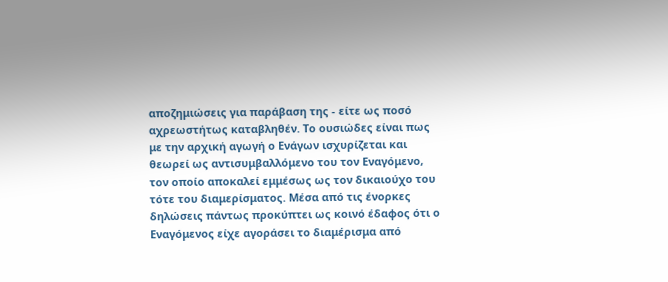αποζημιώσεις για παράβαση της - είτε ως ποσό αχρεωστήτως καταβληθέν. Το ουσιώδες είναι πως με την αρχική αγωγή ο Ενάγων ισχυρίζεται και θεωρεί ως αντισυμβαλλόμενο του τον Εναγόμενο, τον οποίο αποκαλεί εμμέσως ως τον δικαιούχο του τότε του διαμερίσματος. Μέσα από τις ένορκες δηλώσεις πάντως προκύπτει ως κοινό έδαφος ότι ο Εναγόμενος είχε αγοράσει το διαμέρισμα από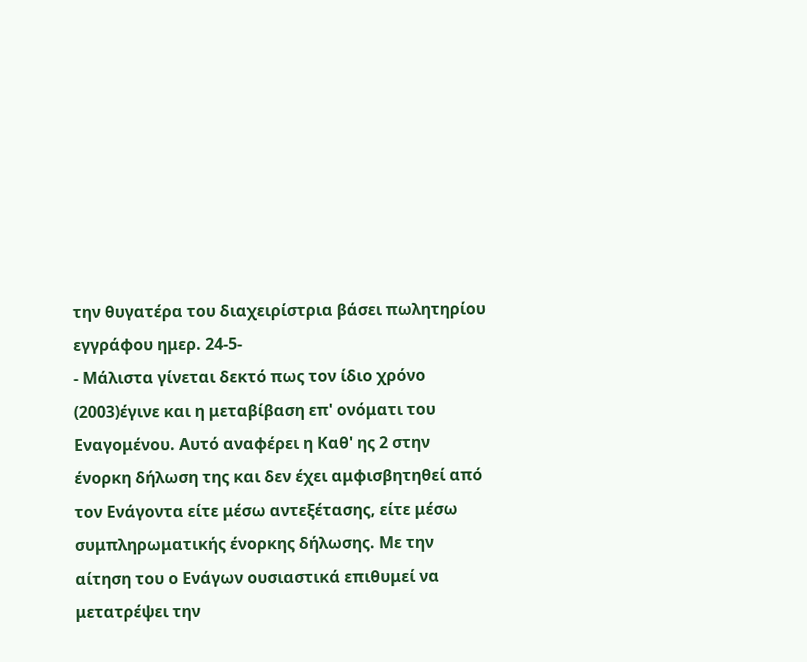την θυγατέρα του διαχειρίστρια βάσει πωλητηρίου εγγράφου ημερ. 24-5-
- Μάλιστα γίνεται δεκτό πως τον ίδιο χρόνο
(2003)έγινε και η μεταβίβαση επ' ονόματι του Εναγομένου. Αυτό αναφέρει η Καθ' ης 2 στην ένορκη δήλωση της και δεν έχει αμφισβητηθεί από τον Ενάγοντα είτε μέσω αντεξέτασης, είτε μέσω συμπληρωματικής ένορκης δήλωσης. Με την αίτηση του ο Ενάγων ουσιαστικά επιθυμεί να μετατρέψει την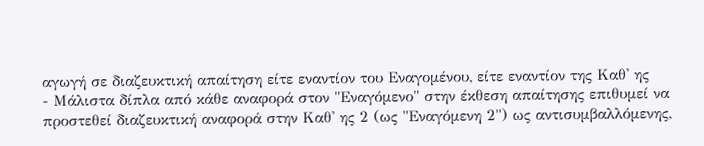αγωγή σε διαζευκτική απαίτηση είτε εναντίον του Εναγομένου, είτε εναντίον της Καθ' ης
- Μάλιστα δίπλα από κάθε αναφορά στον "Εναγόμενο" στην έκθεση απαίτησης επιθυμεί να προστεθεί διαζευκτική αναφορά στην Καθ' ης 2 (ως "Εναγόμενη 2") ως αντισυμβαλλόμενης,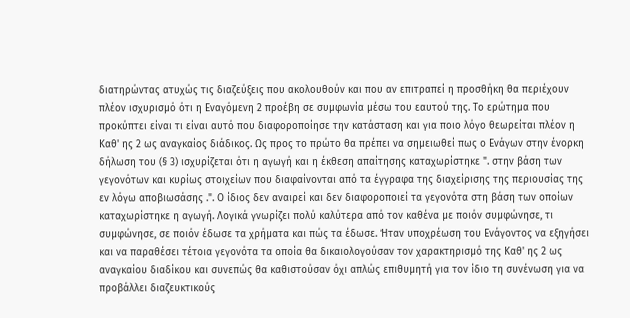διατηρώντας ατυχώς τις διαζεύξεις που ακολουθούν και που αν επιτραπεί η προσθήκη θα περιέχουν πλέον ισχυρισμό ότι η Εναγόμενη 2 προέβη σε συμφωνία μέσω του εαυτού της. Το ερώτημα που προκύπτει είναι τι είναι αυτό που διαφοροποίησε την κατάσταση και για ποιο λόγο θεωρείται πλέον η Καθ' ης 2 ως αναγκαίος διάδικος. Ως προς το πρώτο θα πρέπει να σημειωθεί πως ο Ενάγων στην ένορκη δήλωση του (§ 3) ισχυρίζεται ότι η αγωγή και η έκθεση απαίτησης καταχωρίστηκε ". στην βάση των γεγονότων και κυρίως στοιχείων που διαφαίνονται από τα έγγραφα της διαχείρισης της περιουσίας της εν λόγω αποβιωσάσης .". Ο ίδιος δεν αναιρεί και δεν διαφοροποιεί τα γεγονότα στη βάση των οποίων καταχωρίστηκε η αγωγή. Λογικά γνωρίζει πολύ καλύτερα από τον καθένα με ποιόν συμφώνησε, τι συμφώνησε, σε ποιόν έδωσε τα χρήματα και πώς τα έδωσε. Ήταν υποχρέωση του Ενάγοντος να εξηγήσει και να παραθέσει τέτοια γεγονότα τα οποία θα δικαιολογούσαν τον χαρακτηρισμό της Καθ' ης 2 ως αναγκαίου διαδίκου και συνεπώς θα καθιστούσαν όχι απλώς επιθυμητή για τον ίδιο τη συνένωση για να προβάλλει διαζευκτικούς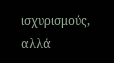ισχυρισμούς, αλλά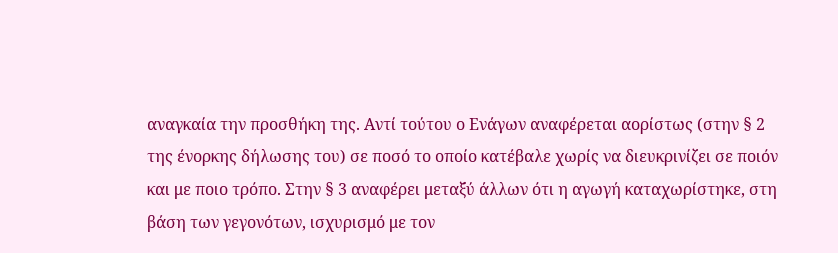αναγκαία την προσθήκη της. Αντί τούτου ο Ενάγων αναφέρεται αορίστως (στην § 2 της ένορκης δήλωσης του) σε ποσό το οποίο κατέβαλε χωρίς να διευκρινίζει σε ποιόν και με ποιο τρόπο. Στην § 3 αναφέρει μεταξύ άλλων ότι η αγωγή καταχωρίστηκε, στη βάση των γεγονότων, ισχυρισμό με τον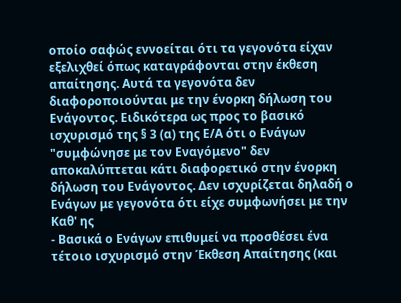οποίο σαφώς εννοείται ότι τα γεγονότα είχαν εξελιχθεί όπως καταγράφονται στην έκθεση απαίτησης. Αυτά τα γεγονότα δεν διαφοροποιούνται με την ένορκη δήλωση του Ενάγοντος. Ειδικότερα ως προς το βασικό ισχυρισμό της § 3 (α) της Ε/Α ότι ο Ενάγων "συμφώνησε με τον Εναγόμενο" δεν αποκαλύπτεται κάτι διαφορετικό στην ένορκη δήλωση του Ενάγοντος. Δεν ισχυρίζεται δηλαδή ο Ενάγων με γεγονότα ότι είχε συμφωνήσει με την Καθ' ης
- Βασικά ο Ενάγων επιθυμεί να προσθέσει ένα τέτοιο ισχυρισμό στην Έκθεση Απαίτησης (και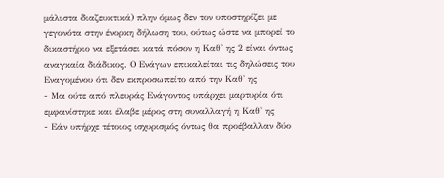μάλιστα διαζευκτικά) πλην όμως δεν τον υποστηρίζει με γεγονότα στην ένορκη δήλωση του, ούτως ώστε να μπορεί το δικαστήριο να εξετάσει κατά πόσον η Καθ' ης 2 είναι όντως αναγκαία διάδικος. Ο Ενάγων επικαλείται τις δηλώσεις του Εναγομένου ότι δεν εκπροσωπείτο από την Καθ' ης
- Μα ούτε από πλευράς Ενάγοντος υπάρχει μαρτυρία ότι εμφανίστηκε και έλαβε μέρος στη συναλλαγή η Καθ' ης
- Εάν υπήρχε τέτοιος ισχυρισμός όντως θα προέβαλλαν δύο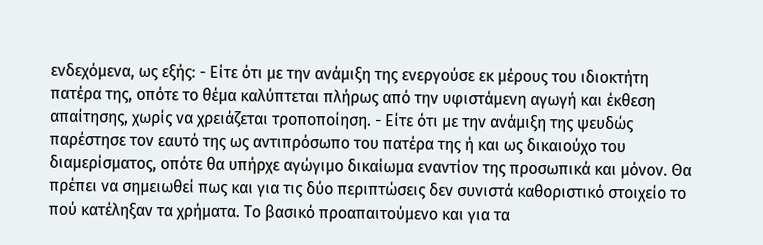ενδεχόμενα, ως εξής: - Είτε ότι με την ανάμιξη της ενεργούσε εκ μέρους του ιδιοκτήτη πατέρα της, οπότε το θέμα καλύπτεται πλήρως από την υφιστάμενη αγωγή και έκθεση απαίτησης, χωρίς να χρειάζεται τροποποίηση. - Είτε ότι με την ανάμιξη της ψευδώς παρέστησε τον εαυτό της ως αντιπρόσωπο του πατέρα της ή και ως δικαιούχο του διαμερίσματος, οπότε θα υπήρχε αγώγιμο δικαίωμα εναντίον της προσωπικά και μόνον. Θα πρέπει να σημειωθεί πως και για τις δύο περιπτώσεις δεν συνιστά καθοριστικό στοιχείο το πού κατέληξαν τα χρήματα. Το βασικό προαπαιτούμενο και για τα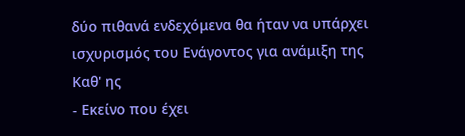δύο πιθανά ενδεχόμενα θα ήταν να υπάρχει ισχυρισμός του Ενάγοντος για ανάμιξη της Καθ' ης
- Εκείνο που έχει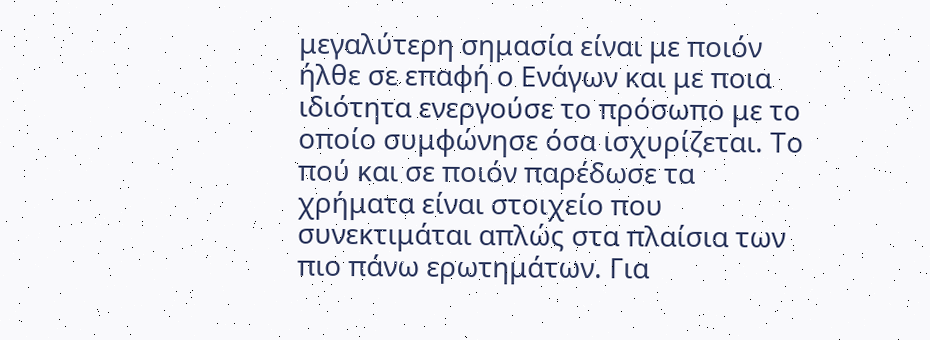μεγαλύτερη σημασία είναι με ποιόν ήλθε σε επαφή ο Ενάγων και με ποια ιδιότητα ενεργούσε το πρόσωπο με το οποίο συμφώνησε όσα ισχυρίζεται. Το πού και σε ποιόν παρέδωσε τα χρήματα είναι στοιχείο που συνεκτιμάται απλώς στα πλαίσια των πιο πάνω ερωτημάτων. Για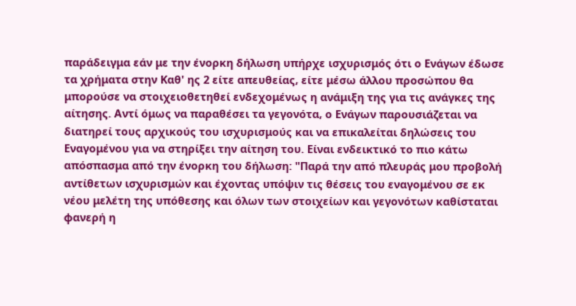παράδειγμα εάν με την ένορκη δήλωση υπήρχε ισχυρισμός ότι ο Ενάγων έδωσε τα χρήματα στην Καθ' ης 2 είτε απευθείας, είτε μέσω άλλου προσώπου θα μπορούσε να στοιχειοθετηθεί ενδεχομένως η ανάμιξη της για τις ανάγκες της αίτησης. Αντί όμως να παραθέσει τα γεγονότα, ο Ενάγων παρουσιάζεται να διατηρεί τους αρχικούς του ισχυρισμούς και να επικαλείται δηλώσεις του Εναγομένου για να στηρίξει την αίτηση του. Είναι ενδεικτικό το πιο κάτω απόσπασμα από την ένορκη του δήλωση: "Παρά την από πλευράς μου προβολή αντίθετων ισχυρισμών και έχοντας υπόψιν τις θέσεις του εναγομένου σε εκ νέου μελέτη της υπόθεσης και όλων των στοιχείων και γεγονότων καθίσταται φανερή η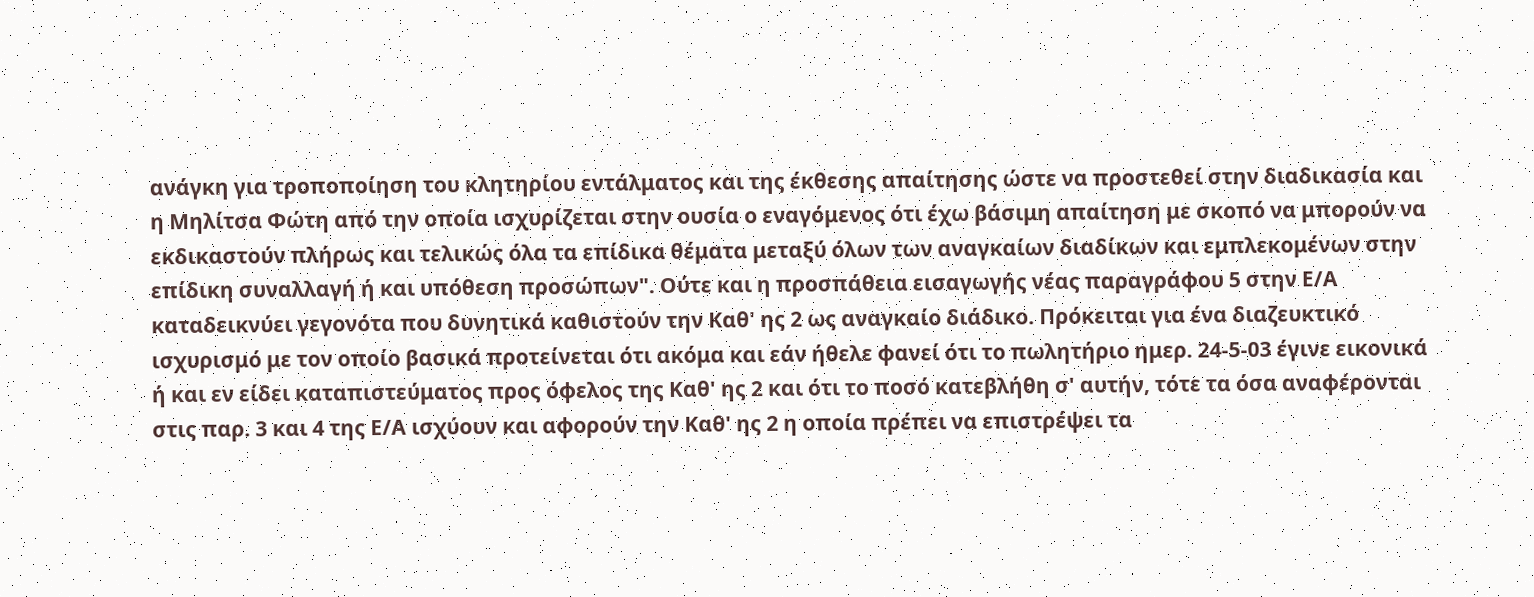ανάγκη για τροποποίηση του κλητηρίου εντάλματος και της έκθεσης απαίτησης ώστε να προστεθεί στην διαδικασία και η Μηλίτσα Φώτη από την οποία ισχυρίζεται στην ουσία ο εναγόμενος ότι έχω βάσιμη απαίτηση με σκοπό να μπορούν να εκδικαστούν πλήρως και τελικώς όλα τα επίδικα θέματα μεταξύ όλων των αναγκαίων διαδίκων και εμπλεκομένων στην επίδικη συναλλαγή ή και υπόθεση προσώπων". Ούτε και η προσπάθεια εισαγωγής νέας παραγράφου 5 στην Ε/Α καταδεικνύει γεγονότα που δυνητικά καθιστούν την Καθ' ης 2 ως αναγκαίο διάδικο. Πρόκειται για ένα διαζευκτικό ισχυρισμό με τον οποίο βασικά προτείνεται ότι ακόμα και εάν ήθελε φανεί ότι το πωλητήριο ημερ. 24-5-03 έγινε εικονικά ή και εν είδει καταπιστεύματος προς όφελος της Καθ' ης 2 και ότι το ποσό κατεβλήθη σ' αυτήν, τότε τα όσα αναφέρονται στις παρ. 3 και 4 της Ε/Α ισχύουν και αφορούν την Καθ' ης 2 η οποία πρέπει να επιστρέψει τα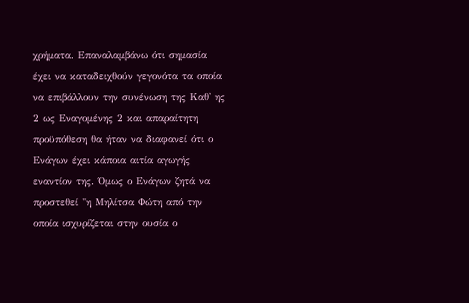χρήματα. Επαναλαμβάνω ότι σημασία έχει να καταδειχθούν γεγονότα τα οποία να επιβάλλουν την συνένωση της Καθ' ης 2 ως Εναγομένης 2 και απαραίτητη προϋπόθεση θα ήταν να διαφανεί ότι ο Ενάγων έχει κάποια αιτία αγωγής εναντίον της. Όμως ο Ενάγων ζητά να προστεθεί "η Μηλίτσα Φώτη από την οποία ισχυρίζεται στην ουσία ο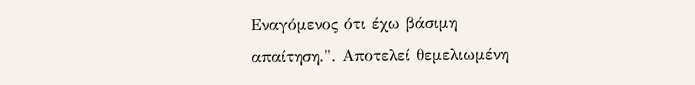Εναγόμενος ότι έχω βάσιμη απαίτηση.". Αποτελεί θεμελιωμένη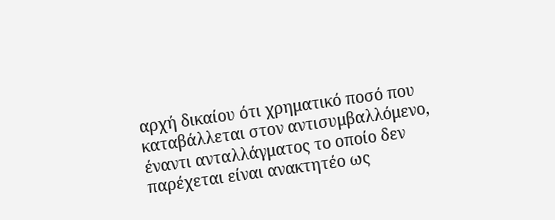αρχή δικαίου ότι χρηματικό ποσό που καταβάλλεται στον αντισυμβαλλόμενο, έναντι ανταλλάγματος το οποίο δεν παρέχεται είναι ανακτητέο ως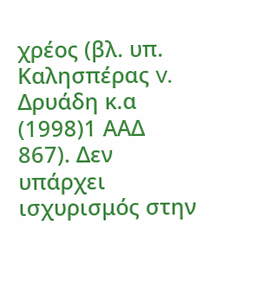χρέος (βλ. υπ. Καλησπέρας v. Δρυάδη κ.α
(1998)1 ΑΑΔ 867). Δεν υπάρχει ισχυρισμός στην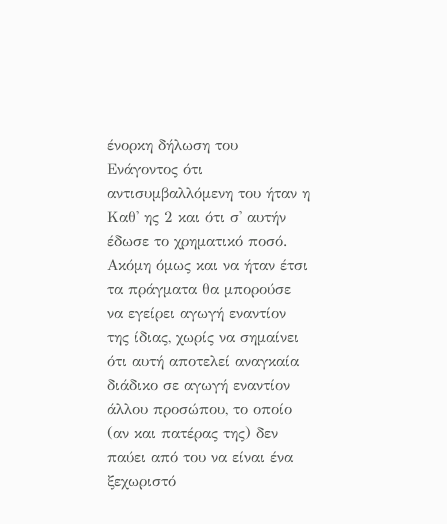ένορκη δήλωση του Ενάγοντος ότι αντισυμβαλλόμενη του ήταν η Καθ' ης 2 και ότι σ' αυτήν έδωσε το χρηματικό ποσό. Ακόμη όμως και να ήταν έτσι τα πράγματα θα μπορούσε να εγείρει αγωγή εναντίον της ίδιας, χωρίς να σημαίνει ότι αυτή αποτελεί αναγκαία διάδικο σε αγωγή εναντίον άλλου προσώπου, το οποίο (αν και πατέρας της) δεν παύει από του να είναι ένα ξεχωριστό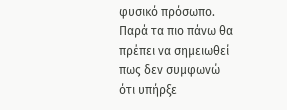φυσικό πρόσωπο. Παρά τα πιο πάνω θα πρέπει να σημειωθεί πως δεν συμφωνώ ότι υπήρξε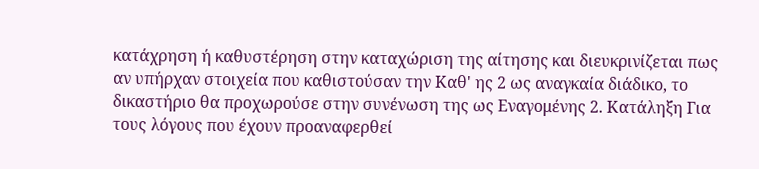κατάχρηση ή καθυστέρηση στην καταχώριση της αίτησης και διευκρινίζεται πως αν υπήρχαν στοιχεία που καθιστούσαν την Καθ' ης 2 ως αναγκαία διάδικο, το δικαστήριο θα προχωρούσε στην συνένωση της ως Εναγομένης 2. Κατάληξη Για τους λόγους που έχουν προαναφερθεί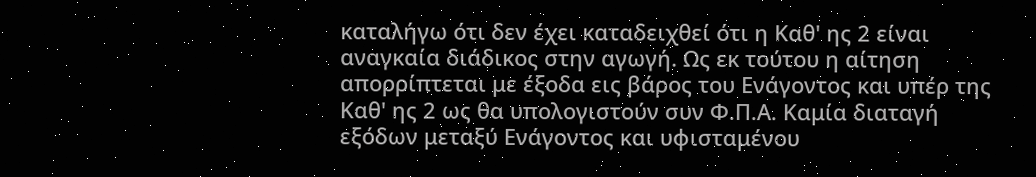καταλήγω ότι δεν έχει καταδειχθεί ότι η Καθ' ης 2 είναι αναγκαία διάδικος στην αγωγή. Ως εκ τούτου η αίτηση απορρίπτεται με έξοδα εις βάρος του Ενάγοντος και υπέρ της Καθ' ης 2 ως θα υπολογιστούν συν Φ.Π.Α. Καμία διαταγή εξόδων μεταξύ Ενάγοντος και υφισταμένου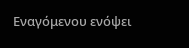Εναγόμενου ενόψει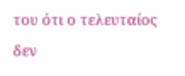του ότι ο τελευταίος δεν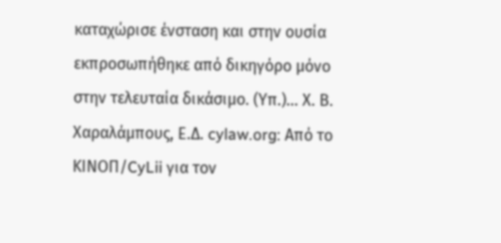καταχώρισε ένσταση και στην ουσία εκπροσωπήθηκε από δικηγόρο μόνο στην τελευταία δικάσιμο. (Υπ.)... Χ. Β. Χαραλάμπους, Ε.Δ. cylaw.org: Από το ΚΙΝOΠ/CyLii για τον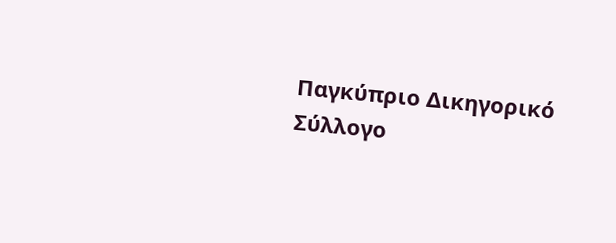Παγκύπριο Δικηγορικό Σύλλογο